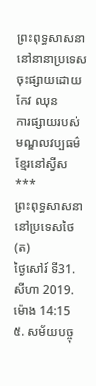ព្រះពុទ្ធសាសនានៅនានាប្រទេស
ចុះផ្សាយដោយកែវ ឈុន
ការផ្សាយរបស់មណ្ឌលវប្បធម៌ខ្មែរនៅស្វីស
***
ព្រះពុទ្ធសាសនានៅប្រទេសថៃ(ត)
ថ្ងៃសៅរ៍ ទី31.សីហា 2019.ម៉ោង 14:15
៥. សម័យបច្ចុ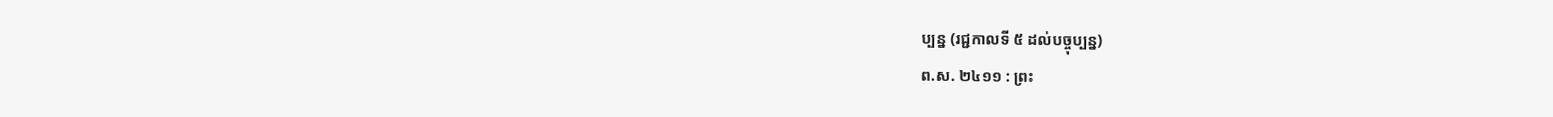ប្បន្ន (រជ្ជកាលទី ៥ ដល់បច្ចុប្បន្ន)
ព.ស. ២៤១១ : ព្រះ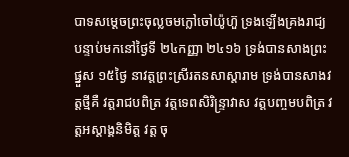បាទសម្តេចព្រះចុល្លចមក្លៅចៅយ៉ូហ៊ួ ទ្រងឡើងគ្រងរាជ្យ បន្ទាប់មកនៅថ្ងៃទី ២៤កញ្ញា ២៤១៦ ទ្រង់បានសាងព្រះផ្នួស ១៥ថ្ងៃ នាវត្តព្រះស្រីរតនសាស្តារាម ទ្រង់បានសាងវត្តថ្មីគឺ វត្តរាជបពិត្រ វត្តទេពសិរិន្ទ្រាវាស វត្តបញ្ចមបពិត្រ វត្តអស្តាង្គនិមិត្ត វត្ត ចុ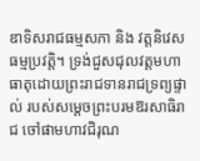ឌាទិសរាជធម្មសភា និង វត្តនិវេសធម្មប្រវត្តិ។ ទ្រង់ជួសជុលវត្តមហាធាតុដោយព្រះរាជទានរាជទ្រព្យផ្ទាល់ របស់សម្តេចព្រះបរមឱរសាធិរាជ ចៅផាមហាវជិរុណ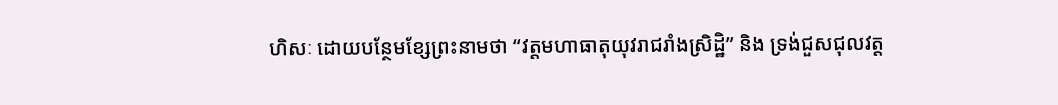ហិសៈ ដោយបន្ថែមខ្សែព្រះនាមថា “វត្តមហាធាតុយុវរាជរាំងស្រិដ្ឋិ” និង ទ្រង់ជួសជុលវត្ត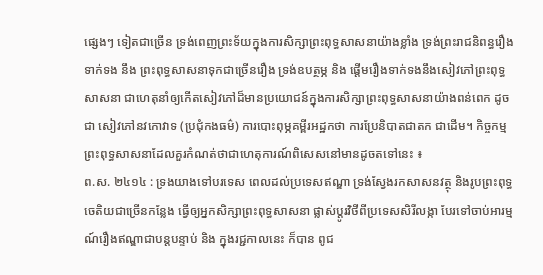ផ្សេងៗ ទៀតជាច្រើន ទ្រង់ពេញព្រះទ័យក្នុងការសិក្សាព្រះពុទ្ធសាសនាយ៉ាងខ្លាំង ទ្រង់ព្រះរាជនិពន្ធរឿងទាក់ទង នឹង ព្រះពុទ្ធសាសនាទុកជាច្រើនរឿង ទ្រង់ឧបត្ថម្ភ និង ផ្តើមរឿងទាក់ទងនឹងសៀវភៅព្រះពុទ្ធសាសនា ជាហេតុនាំឲ្យកើតសៀវភៅដ៏មានប្រយោជន៍ក្នុងការសិក្សាព្រះពុទ្ធសាសនាយ៉ាងពន់ពេក ដូចជា សៀវភៅនវកោវាទ (ប្រជុំកងធម៌) ការបោះពុម្ភគម្ពីរអដ្ឋកថា ការប្រែនិបាតជាតក ជាដើម។ កិច្ចកម្មព្រះពុទ្ធសាសនាដែលគួរកំណត់ថាជាហេតុការណ៍ពិសេសនៅមានដូចតទៅនេះ ៖
ព.ស. ២៤១៤ : ទ្រងយាងទៅបរទេស ពេលដល់ប្រទេសឥណ្ឌា ទ្រង់ស្វែងរកសាសនវត្ថុ និងរូបព្រះពុទ្ធចេតិយជាច្រើនកន្លែង ធ្វើឲ្យអ្នកសិក្សាព្រះពុទ្ធសាសនា ផ្លាស់ប្តូរវិថីពីប្រទេសសិរីលង្កា បែរទៅចាប់អារម្មណ៍រឿងឥណ្ឌាជាបន្តបន្ទាប់ និង ក្នុងរជ្ជកាលនេះ ក៏បាន ពូជ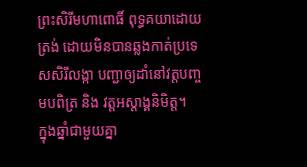ព្រះសិរីមហាពោធិ៍ ពុទ្ធគយាដោយត្រង់ ដោយមិនបានឆ្លងកាត់ប្រទេសសិរីលង្កា បញ្ជាឲ្យដាំនៅវត្តបញ្ចមបពិត្រ និង វត្តអស្តាង្គនិមិត្ត។
ក្នុងឆ្នាំជាមួយគ្នា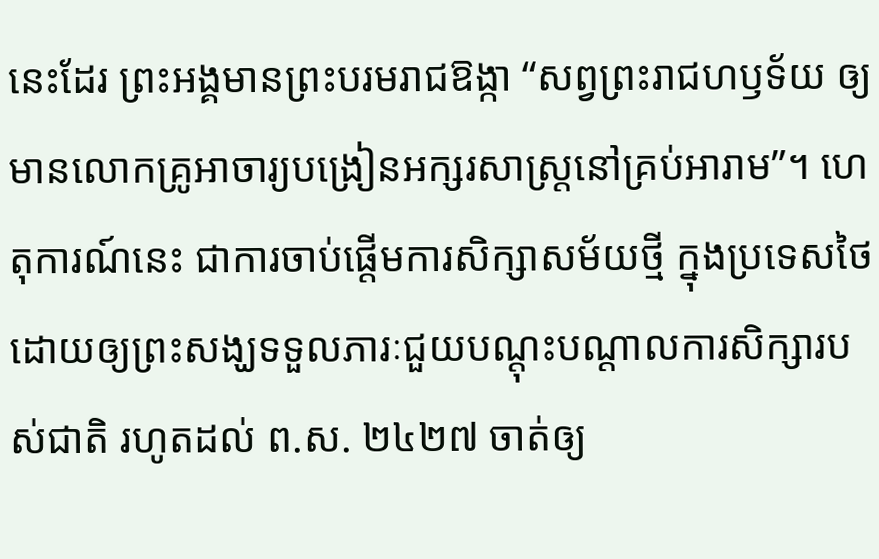នេះដែរ ព្រះអង្គមានព្រះបរមរាជឱង្កា “សព្វព្រះរាជហឫទ័យ ឲ្យមានលោកគ្រូអាចារ្យបង្រៀនអក្សរសាស្រ្តនៅគ្រប់អារាម”។ ហេតុការណ៍នេះ ជាការចាប់ផ្តើមការសិក្សាសម័យថ្មី ក្នុងប្រទេសថៃ ដោយឲ្យព្រះសង្ឃទទួលភារៈជួយបណ្តុះបណ្តាលការសិក្សារបស់ជាតិ រហូតដល់ ព.ស. ២៤២៧ ចាត់ឲ្យ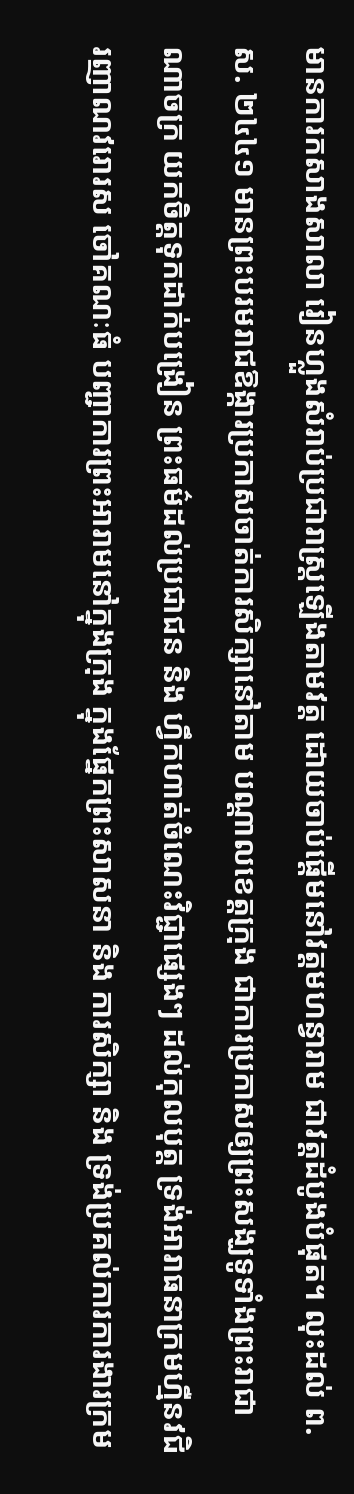មានការកសាងសាលា រៀនហ្លួងសំរាប់ប្រជារាស្រ្តឡើងតាមវត្ត ដោយចាប់ផ្តើមនៅវត្តមហន្វារាម ជាវត្តដំបូងបំផុត។ លុះដល់ ព.ស. ២៤៤១ មានព្រះបរមរាជឱង្ការប្រកាសចាត់ការសិក្សានៅតាម បណ្តាលខេត្តក្រុង ជាការប្រកាសឲ្យព្រះសង្ឃទូទាំងព្រះរាជាណាចក្រ យកចិត្តទុកដាក់បង្រៀន ព្រះធម៌ដល់ប្រជាជន និង ហ្វឹកហាត់ចំណេះវិជ្ជាផ្សេងៗ ដល់កុលបុត្ត ទ្រង់អារាធនាក្រមហ្មឺនវជិរញាណវរោរស ចៅគណៈធំ បញ្ជាការព្រះអារាមនៅក្នុងក្រុង ក្នុងផ្នែកព្រះសាសនា និង ការសិក្សា និង ទ្រង់ប្រគល់ការការងារក្រម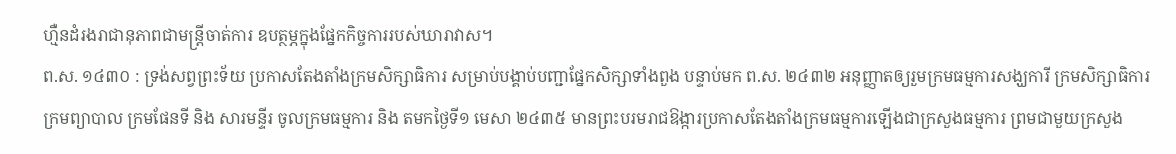ហ្មឺនដំរងរាជានុភាពជាមន្ត្រីចាត់ការ ឧបត្ថម្ភក្នុងផ្នែកកិច្ចការរបស់ឃារាវាស។
ព.ស. ១៤៣០ : ទ្រង់សព្វព្រះទ័យ ប្រកាសតែងតាំងក្រមសិក្សាធិការ សម្រាប់បង្គាប់បញ្ជាផ្នែកសិក្សាទាំងពួង បន្ទាប់មក ព.ស. ២៤៣២ អនុញ្ញាតឲ្យរួមក្រមធម្មការសង្ឃការី ក្រមសិក្សាធិការ ក្រមព្យាបាល ក្រមផែនទី និង សារមន្ទីរ ចូលក្រមធម្មការ និង តមកថៃ្ងទី១ មេសា ២៤៣៥ មានព្រះបរមរាជឱង្ការប្រកាសតែងតាំងក្រមធម្មការឡើងជាក្រសួងធម្មការ ព្រមជាមួយក្រសួង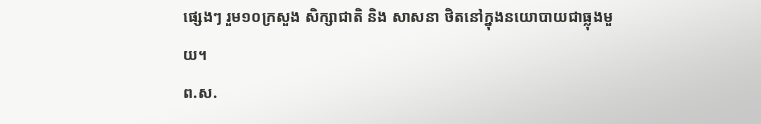ផ្សេងៗ រួម១០ក្រសួង សិក្សាជាតិ និង សាសនា ថិតនៅក្នុងនយោបាយជាធ្លុងមួយ។
ព.ស.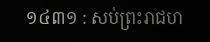១៤៣១ : សប់ព្រះរាជហ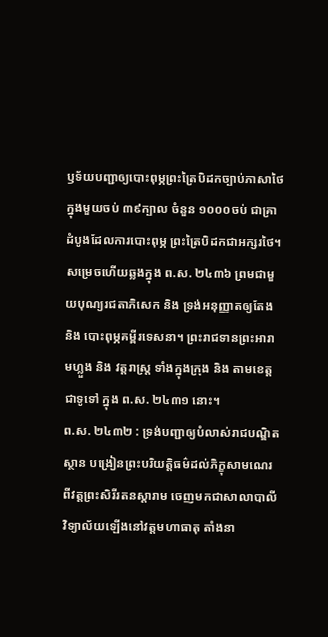ឫទ័យបញ្ជាឲ្យបោះពុម្ភព្រះត្រៃបិដកច្បាប់ភាសាថៃ ក្នុងមួយចប់ ៣៩ក្បាល ចំនួន ១០០០ចប់ ជាគ្រាដំបូងដែលការបោះពុម្ភ ព្រះត្រៃបិដកជាអក្សរថៃ។ សម្រេចហើយឆ្លងក្នុង ព.ស. ២៤៣៦ ព្រមជាមួយបុណ្យរជតាភិសេក និង ទ្រង់អនុញ្ញាតឲ្យតែង និង បោះពុម្ភគម្ពីរទេសនា។ ព្រះរាជទានព្រះអារាមហ្លួង និង វត្តរាស្រ្ត ទាំងក្នុងក្រុង និង តាមខេត្តជាទូទៅ ក្នុង ព.ស. ២៤៣១ នោះ។
ព.ស. ២៤៣២ : ទ្រង់បញ្ជាឲ្យបំលាស់រាជបណ្ឌិតស្ថាន បង្រៀនព្រះបរិយត្តិធម៌ដល់ភិក្ខុសាមណេរ ពីវត្តព្រះសិរីរតនស្តារាម ចេញមកជាសាលាបាលីវិទ្យាល័យឡើងនៅវត្តមហាធាតុ តាំងនា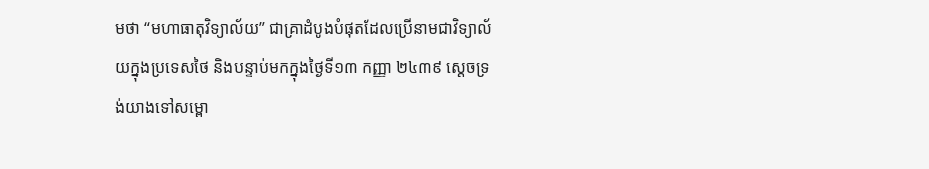មថា “មហាធាតុវិទ្យាល័យ” ជាគ្រាដំបូងបំផុតដែលប្រើនាមជាវិទ្យាល័យក្នុងប្រទេសថៃ និងបន្ទាប់មកក្នុងថ្ងៃទី១៣ កញ្ញា ២៤៣៩ ស្តេចទ្រង់យាងទៅសម្ពោ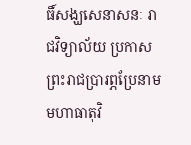ធិ៍សង្ឃសេនាសនៈ រាជវិទ្យាល័យ ប្រកាសព្រះរាជប្រារព្ភប្រែនាមមហាធាតុវិ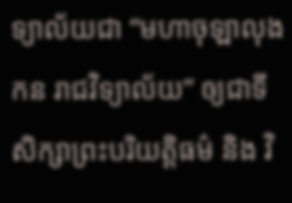ទ្យាល័យជា “មហាចុឡាលុងកន រាជវិទ្យាល័យ” ឲ្យជាទីសិក្សាព្រះបរិយត្តិធម៌ និង វិ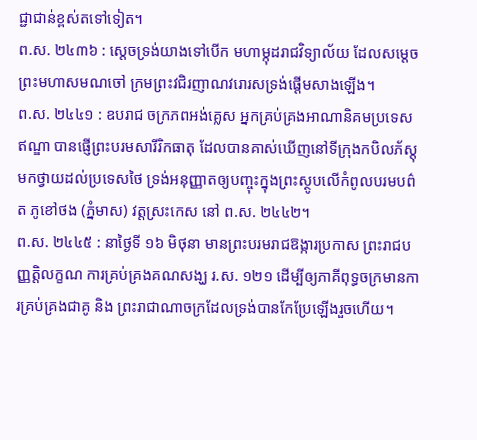ជ្ជាជាន់ខ្ពស់តទៅទៀត។
ព.ស. ២៤៣៦ : សេ្តចទ្រង់យាងទៅបើក មហាម្កុដរាជវិទ្យាល័យ ដែលសម្តេចព្រះមហាសមណចៅ ក្រមព្រះវជិរញាណវរោរសទ្រង់ផ្តើមសាងឡើង។
ព.ស. ២៤៤១ : ឧបរាជ ចក្រភពអង់គ្លេស អ្នកគ្រប់គ្រងអាណានិគមប្រទេសឥណ្ឌា បានផ្ញើព្រះបរមសារីរិកធាតុ ដែលបានគាស់ឃើញនៅទីក្រុងកបិលភ័ស្តុ មកថ្វាយដល់ប្រទេសថៃ ទ្រង់អនុញ្ញាតឲ្យបញ្ចុះក្នុងព្រះស្ថូបលើកំពូលបរមបព៌ត ភូខៅថង (ភ្នំមាស) វត្តស្រះកេស នៅ ព.ស. ២៤៤២។
ព.ស. ២៤៤៥ : នាថ្ងៃទី ១៦ មិថុនា មានព្រះបរមរាជឱង្ការប្រកាស ព្រះរាជបញ្ញត្តិលក្ខណ ការគ្រប់គ្រងគណសង្ឃ រ.ស. ១២១ ដើម្បីឲ្យភាគីពុទ្ធចក្រមានការគ្រប់គ្រងជាគូ និង ព្រះរាជាណាចក្រដែលទ្រង់បានកែប្រែឡើងរួចហើយ។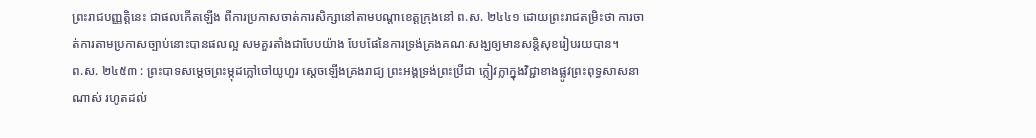ព្រះរាជបញ្ញត្តិនេះ ជាផលកើតឡើង ពីការប្រកាសចាត់ការសិក្សានៅតាមបណ្តាខេត្តក្រុងនៅ ព.ស. ២៤៤១ ដោយព្រះរាជតម្រិះថា ការចាត់ការតាមប្រកាសច្បាប់នោះបានផលល្អ សមគួរតាំងជាបែបយ៉ាង បែបផែនៃការទ្រង់គ្រងគណៈសង្ឃឲ្យមានសន្តិសុខរៀបរយបាន។
ព.ស. ២៤៥៣ : ព្រះបាទសម្តេចព្រះម្កុដក្លៅចៅយូហួរ ស្តេចឡើងគ្រងរាជ្យ ព្រះអង្គទ្រង់ព្រះប្រីជា ក្លៀវក្លាក្នុងវិជ្ជាខាងផ្លូវព្រះពុទ្ធសាសនាណាស់ រហូតដល់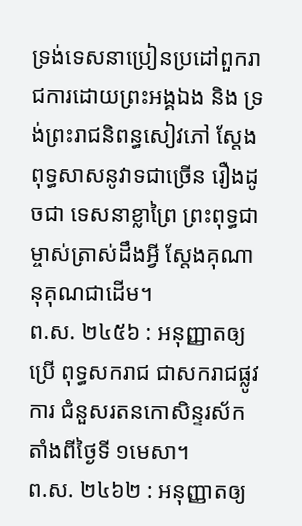ទ្រង់ទេសនាប្រៀនប្រដៅពួករាជការដោយព្រះអង្គឯង និង ទ្រង់ព្រះរាជនិពន្ធសៀវភៅ ស្តែងពុទ្ធសាសនូវាទជាច្រើន រឿងដូចជា ទេសនាខ្លាព្រៃ ព្រះពុទ្ធជាម្ចាស់ត្រាស់ដឹងអ្វី ស្តែងគុណានុគុណជាដើម។
ព.ស. ២៤៥៦ : អនុញ្ញាតឲ្យប្រើ ពុទ្ធសករាជ ជាសករាជផ្លូវការ ជំនួសរតនកោសិន្ទរស័ក តាំងពីថ្ងៃទី ១មេសា។
ព.ស. ២៤៦២ : អនុញ្ញាតឲ្យ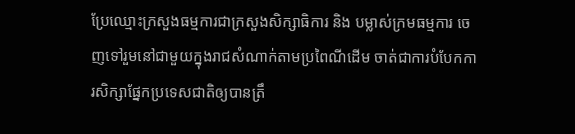ប្រែឈ្មោះក្រសួងធម្មការជាក្រសួងសិក្សាធិការ និង បម្លាស់ក្រមធម្មការ ចេញទៅរួមនៅជាមួយក្នុងរាជសំណាក់តាមប្រពៃណីដើម ចាត់ជាការបំបែកការសិក្សាផ្នែកប្រទេសជាតិឲ្យបានត្រឹ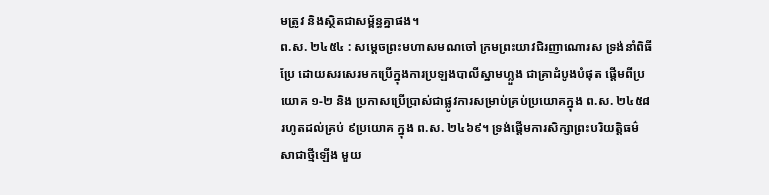មត្រូវ និងស្ថិតជាសម្ព័ន្ធគ្នាផង។
ព.ស. ២៤៥៤ : សម្តេចព្រះមហាសមណចៅ ក្រមព្រះយាវជិរញាណោរស ទ្រង់នាំពិធីប្រែ ដោយសរសេរមកប្រើក្នុងការប្រឡងបាលីស្នាមហ្លួង ជាគ្រាដំបូងបំផុត ផ្តើមពីប្រយោគ ១-២ និង ប្រកាសប្រើប្រាស់ជាផ្លូវការសម្រាប់គ្រប់ប្រយោគក្នុង ព.ស. ២៤៥៨ រហូតដល់គ្រប់ ៩ប្រយោគ ក្នុង ព.ស. ២៤៦៩។ ទ្រង់ផ្តើមការសិក្សាព្រះបរិយត្តិធម៌សាជាថ្មីឡើង មួយ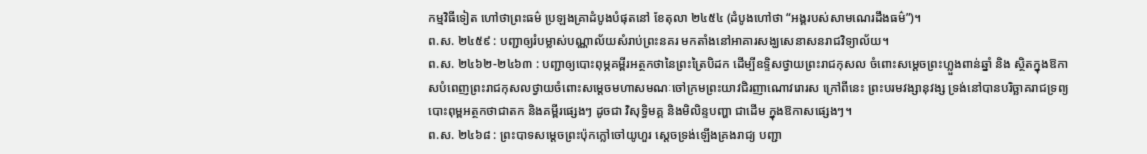កម្មវិធីទៀត ហៅថាព្រះធម៌ ប្រឡងគ្រាដំបូងបំផុតនៅ ខែតុលា ២៤៥៤ (ដំបូងហៅថា “អង្គរបស់សាមណេរដឹងធម៌”)។
ព.ស. ២៤៥៩ : បញ្ជាឲ្យរំបម្លាស់បណ្ណាល័យសំរាប់ព្រះនគរ មកតាំងនៅអាគារសង្ឃសេនាសនរាជវិទ្យាល័យ។
ព.ស. ២៤៦២-២៤៦៣ : បញ្ជាឲ្យបោះពុម្ភគម្ពីរអត្ថកថានៃព្រះត្រៃបិដក ដើម្បីឧទ្ទិសថ្វាយព្រះរាជកុសល ចំពោះសម្តេចព្រះហ្លួងពាន់ឆ្នាំ និង ស្ថិតក្នុងឱកាសបំពេញព្រះរាជកុសលថ្វាយចំពោះសម្តេចមហាសមណៈចៅក្រមព្រះយាវជិរញាណោវរោរស ក្រៅពីនេះ ព្រះបរមវង្សានុវង្ស ទ្រង់នៅបានបរិច្ឆាគរាជទ្រព្យបោះពុម្ពអត្ថកថាជាតក និងគម្ពីរផ្សេងៗ ដូចជា វិសុទ្ធិមគ្គ និងមិលិន្ទបញ្ហា ជាដើម ក្នុងឱកាសផ្សេងៗ។
ព.ស. ២៤៦៨ : ព្រះបាទសម្តេចព្រះប៉ុកក្លៅចៅយូហួរ ស្តេចទ្រង់ឡើងគ្រងរាជ្យ បញ្ជា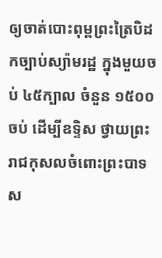ឲ្យចាត់បោះពុម្ពព្រះត្រៃបិដកច្បាប់ស្យ៉ាមរដ្ឋ ក្នុងមួយចប់ ៤៥ក្បាល ចំនួន ១៥០០ចប់ ដើម្បីឧទ្ទិស ថ្វាយព្រះរាជកុសលចំពោះព្រះបាទស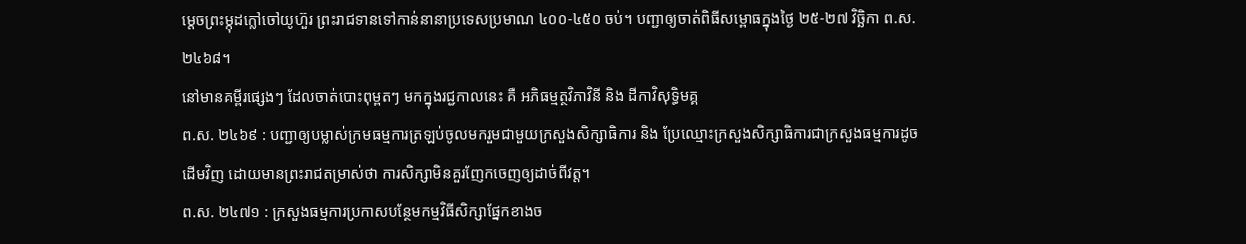ម្តេចព្រះម្កុដក្លៅចៅយូហ៊ួរ ព្រះរាជទានទៅកាន់នានាប្រទេសប្រមាណ ៤០០-៤៥០ ចប់។ បញ្ជាឲ្យចាត់ពិធីសម្ពោធក្នុងថ្ងៃ ២៥-២៧ វិច្ឆិកា ព.ស. ២៤៦៨។
នៅមានគម្ពីរផ្សេងៗ ដែលចាត់បោះពុម្ពតៗ មកក្នុងរជ្ជកាលនេះ គឺ អភិធម្មត្ថវិភាវិនី និង ដីកាវិសុទ្ធិមគ្គ
ព.ស. ២៤៦៩ : បញ្ជាឲ្យបម្លាស់ក្រមធម្មការត្រឡប់ចូលមករួមជាមួយក្រសួងសិក្សាធិការ និង ប្រែឈ្មោះក្រសួងសិក្សាធិការជាក្រសួងធម្មការដូចដើមវិញ ដោយមានព្រះរាជតម្រាស់ថា ការសិក្សាមិនគួរញែកចេញឲ្យដាច់ពីវត្ត។
ព.ស. ២៤៧១ : ក្រសួងធម្មការប្រកាសបន្ថែមកម្មវិធីសិក្សាផ្នែកខាងច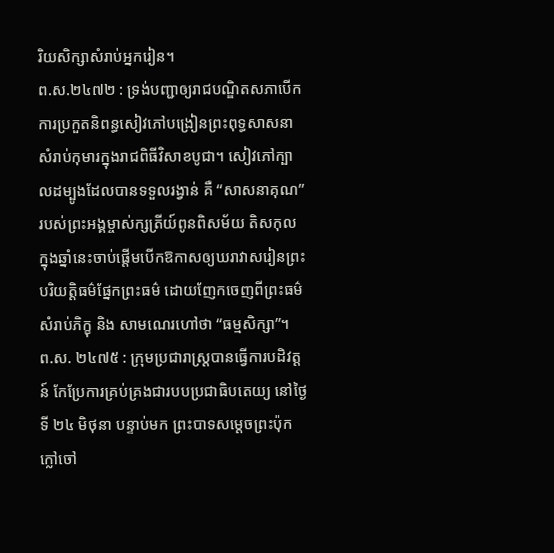រិយសិក្សាសំរាប់អ្នករៀន។
ព.ស.២៤៧២ : ទ្រង់បញ្ជាឲ្យរាជបណ្ឌិតសភាបើកការប្រកួតនិពន្ធសៀវភៅបង្រៀនព្រះពុទ្ធសាសនាសំរាប់កុមារក្នុងរាជពិធីវិសាខបូជា។ សៀវភៅក្បាលដម្បូងដែលបានទទួលរង្វាន់ គឺ “សាសនាគុណ” របស់ព្រះអង្គម្ចាស់ក្សត្រីយ៍ពូនពិសម័យ តិសកុល ក្នុងឆ្នាំនេះចាប់ផ្តើមបើកឱកាសឲ្យឃរាវាសរៀនព្រះបរិយត្តិធម៌ផ្នែកព្រះធម៌ ដោយញែកចេញពីព្រះធម៌សំរាប់ភិក្ខុ និង សាមណេរហៅថា “ធម្មសិក្សា”។
ព.ស. ២៤៧៥ : ក្រុមប្រជារាស្រ្តបានធ្វើការបដិវត្តន៍ កែប្រែការគ្រប់គ្រងជារបបប្រជាធិបតេយ្យ នៅថ្ងៃទី ២៤ មិថុនា បន្ទាប់មក ព្រះបាទសម្តេចព្រះប៉ុកក្លៅចៅ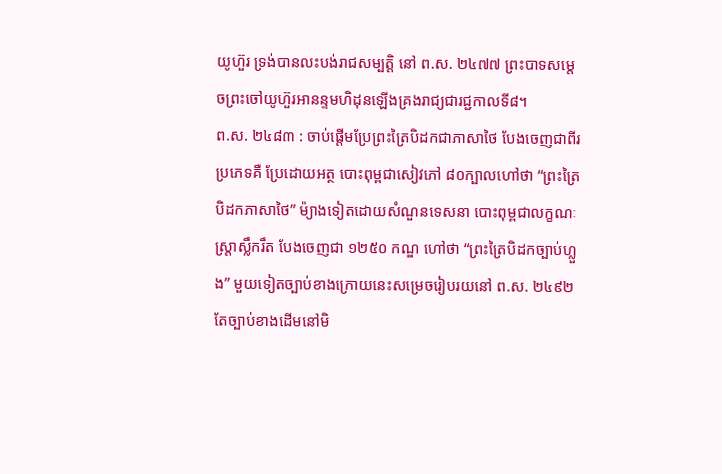យូហ៊ួរ ទ្រង់បានលះបង់រាជសម្បត្តិ នៅ ព.ស. ២៤៧៧ ព្រះបាទសម្តេចព្រះចៅយូហ៊ួរអានន្ទមហិដុនឡើងគ្រងរាជ្យជារជ្ជកាលទី៨។
ព.ស. ២៤៨៣ : ចាប់ផ្តើមប្រែព្រះត្រៃបិដកជាភាសាថៃ បែងចេញជាពីរប្រភេទគឺ ប្រែដោយអត្ថ បោះពុម្ពជាសៀវភៅ ៨០ក្បាលហៅថា “ព្រះត្រៃបិដកភាសាថៃ” ម៉្យាងទៀតដោយសំណួនទេសនា បោះពុម្ពជាលក្ខណៈស្រ្តាស្លឹករឹត បែងចេញជា ១២៥០ កណ្ឌ ហៅថា “ព្រះត្រៃបិដកច្បាប់ហ្លួង” មួយទៀតច្បាប់ខាងក្រោយនេះសម្រេចរៀបរយនៅ ព.ស. ២៤៩២ តែច្បាប់ខាងដើមនៅមិ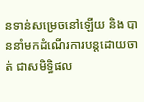នទាន់សម្រេចនៅឡើយ និង បាននាំមកដំណើរការបន្តដោយចាត់ ជាសមិទ្ធិផល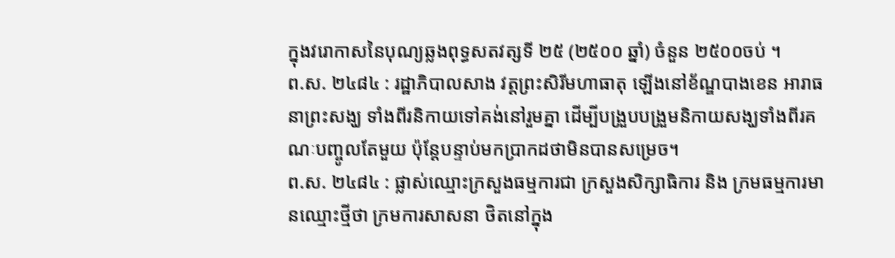ក្នុងវរោកាសនៃបុណ្យឆ្លងពុទ្ធសតវត្សទី ២៥ (២៥០០ ឆ្នាំ) ចំនួន ២៥០០ចប់ ។
ព.ស. ២៤៨៤ : រដ្ឋាភិបាលសាង វត្តព្រះសិរីមហាធាតុ ឡើងនៅខ័ណ្ឌបាងខេន អារាធនាព្រះសង្ឃ ទាំងពីរនិកាយទៅគង់នៅរួមគ្នា ដើម្បីបង្រួបបង្រួមនិកាយសង្ឃទាំងពីរគណៈបញ្ចូលតែមួយ ប៉ុន្តែបន្ទាប់មកប្រាកដថាមិនបានសម្រេច។
ព.ស. ២៤៨៤ : ផ្លាស់ឈ្មោះក្រសួងធម្មការជា ក្រសួងសិក្សាធិការ និង ក្រមធម្មការមានឈ្មោះថ្មីថា ក្រមការសាសនា ថិតនៅក្នុង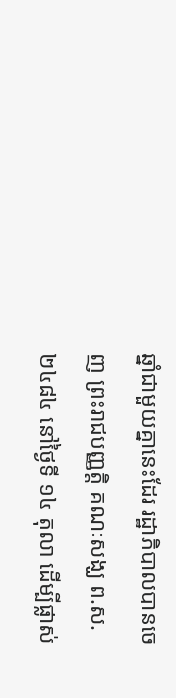ឆ្នាំជាមួយគ្នានេះដែរ រដ្ឋាភិបាលបានចេញ ព្រះរាជបញ្ញត្តិ គណៈសង្ឃ ព.ស. ២៤៨៤ នៅថ្ងៃទី ១៤ តុលា ដើម្បីផ្លាស់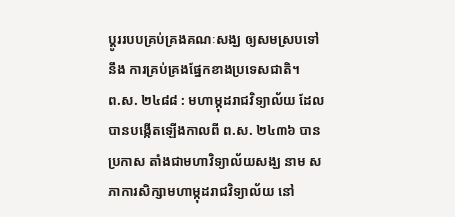ប្តូររបបគ្រប់គ្រងគណៈសង្ឃ ឲ្យសមស្របទៅ នឹង ការគ្រប់គ្រងផ្នែកខាងប្រទេសជាតិ។
ព.ស. ២៤៨៨ : មហាម្កុដរាជវិទ្យាល័យ ដែលបានបង្កើតឡើងកាលពី ព.ស. ២៤៣៦ បានប្រកាស តាំងជាមហាវិទ្យាល័យសង្ឃ នាម សភាការសិក្សាមហាម្កុដរាជវិទ្យាល័យ នៅ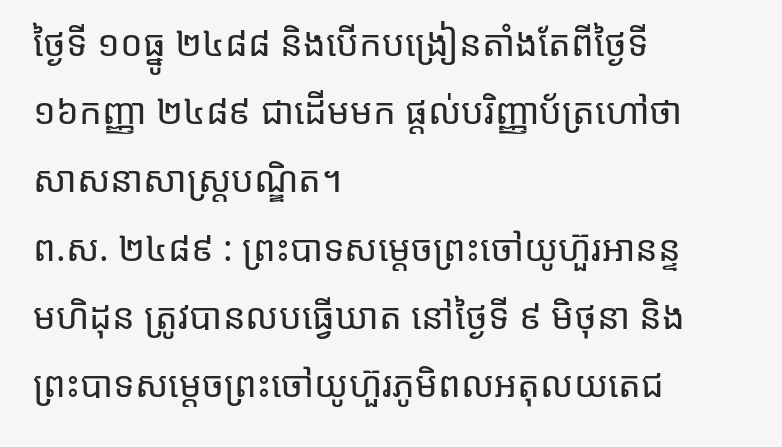ថ្ងៃទី ១០ធ្នូ ២៤៨៨ និងបើកបង្រៀនតាំងតែពីថ្ងៃទី ១៦កញ្ញា ២៤៨៩ ជាដើមមក ផ្តល់បរិញ្ញាប័ត្រហៅថា សាសនាសាស្រ្តបណ្ឌិត។
ព.ស. ២៤៨៩ : ព្រះបាទសម្តេចព្រះចៅយូហ៊ួរអានន្ទមហិដុន ត្រូវបានលបធ្វើឃាត នៅថ្ងៃទី ៩ មិថុនា និង ព្រះបាទសម្តេចព្រះចៅយូហ៊ួរភូមិពលអតុលយតេជ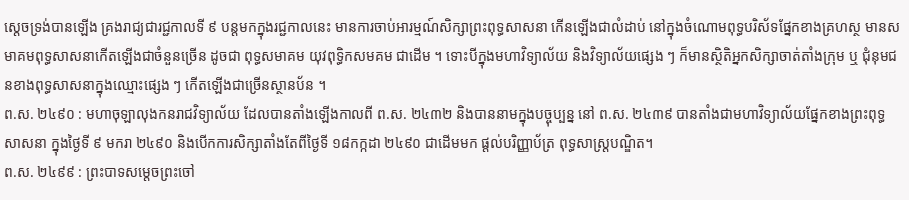ស្តេចទ្រង់បានឡើង គ្រងរាជ្យជារជ្ជកាលទី ៩ បន្តមកក្នុងរជ្ជកាលនេះ មានការចាប់អារម្មណ៍សិក្សាព្រះពុទ្ធសាសនា កើនឡើងជាលំដាប់ នៅក្នុងចំណោមពុទ្ធបរិស័ទផ្នែកខាងគ្រហស្ថ មានសមាគមពុទ្ធសាសនាកើតឡើងជាចំនួនច្រើន ដូចជា ពុទ្ធសមាគម យុវពុទ្ធិកសមគម ជាដើម ។ ទោះបីក្នុងមហាវិទ្យាល័យ និងវិទ្យាល័យផ្សេង ៗ ក៏មានស្ថិតិអ្នកសិក្សាចាត់តាំងក្រុម ឬ ជុំនុមជនខាងពុទ្ធសាសនាក្នុងឈ្មោះផ្សេង ៗ កើតឡើងជាច្រើនស្ថានប័ន ។
ព.ស. ២៤៩០ : មហាចុឡាលុងកនរាជវិទ្យាល័យ ដែលបានតាំងឡើងកាលពី ព.ស. ២៤៣២ និងបាននាមក្នុងបច្ចុប្បន្ន នៅ ព.ស. ២៤៣៩ បានតាំងជាមហាវិទ្យាល័យផ្នែកខាងព្រះពុទ្ធសាសនា ក្នុងថ្ងៃទី ៩ មករា ២៤៩០ និងបើកការសិក្សាតាំងតែពីថ្ងៃទី ១៨កក្កដា ២៤៩០ ជាដើមមក ផ្តល់បរិញ្ញាប័ត្រ ពុទ្ធសាស្រ្តបណ្ឌិត។
ព.ស. ២៤៩៩ : ព្រះបាទសម្តេចព្រះចៅ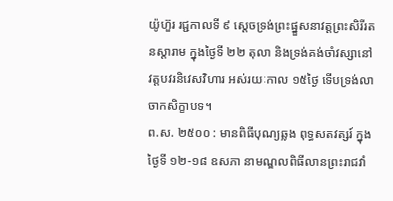យ៉ូហ៊ួរ រជ្ជកាលទី ៩ ស្តេចទ្រង់ព្រះផ្នួសនាវត្តព្រះសិរីរតនស្តារាម ក្នុងថ្ងៃទី ២២ តុលា និងទ្រង់គង់ចាំវស្សានៅវត្តបវរនិវេសវិហារ អស់រយៈកាល ១៥ថ្ងៃ ទើបទ្រង់លាចាកសិក្ខាបទ។
ព.ស. ២៥០០ : មានពិធីបុណ្យឆ្លង ពុទ្ធសតវត្សរ៍ ក្នុងថ្ងៃទី ១២-១៨ ឧសភា នាមណ្ឌលពិធីលានព្រះរាជវាំ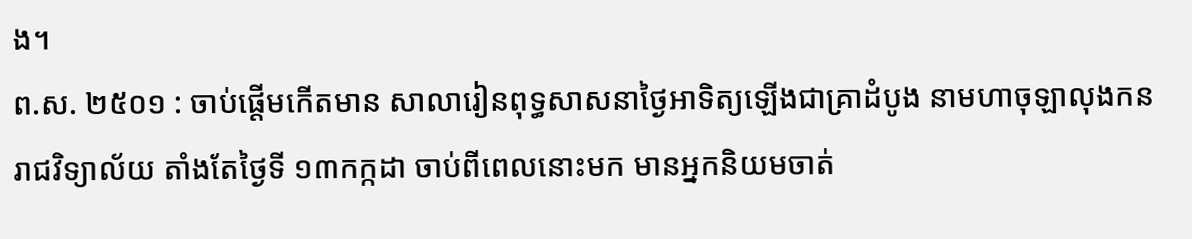ង។
ព.ស. ២៥០១ : ចាប់ផ្តើមកើតមាន សាលារៀនពុទ្ធសាសនាថ្ងៃអាទិត្យឡើងជាគ្រាដំបូង នាមហាចុឡាលុងកនរាជវិទ្យាល័យ តាំងតែថ្ងៃទី ១៣កក្កដា ចាប់ពីពេលនោះមក មានអ្នកនិយមចាត់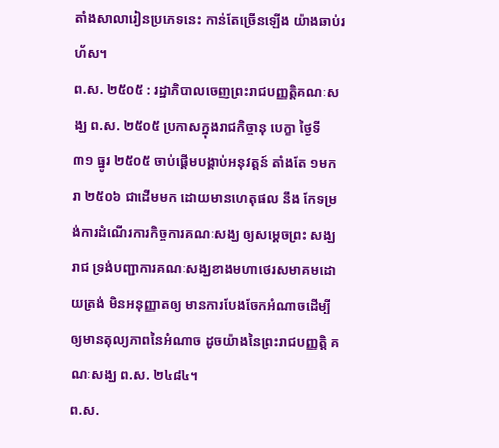តាំងសាលារៀនប្រភេទនេះ កាន់តែច្រើនឡើង យ៉ាងឆាប់រហ័ស។
ព.ស. ២៥០៥ : រដ្ឋាភិបាលចេញព្រះរាជបញ្ញត្តិគណៈសង្ឃ ព.ស. ២៥០៥ ប្រកាសក្នុងរាជកិច្ចានុ បេក្ខា ថ្ងៃទី ៣១ ធ្នូរ ២៥០៥ ចាប់ផ្តើមបង្គាប់អនុវត្តន៍ តាំងតែ ១មករា ២៥០៦ ជាដើមមក ដោយមានហេតុផល នឹង កែទម្រង់ការដំណើរការកិច្ចការគណៈសង្ឃ ឲ្យសម្តេចព្រះ សង្ឃរាជ ទ្រង់បញ្ជាការគណៈសង្ឃខាងមហាថេរសមាគមដោយត្រង់ មិនអនុញ្ញាតឲ្យ មានការបែងចែកអំណាចដើម្បីឲ្យមានតុល្យភាពនៃអំណាច ដូចយ៉ាងនៃព្រះរាជបញ្ញត្តិ គណៈសង្ឃ ព.ស. ២៤៨៤។
ព.ស.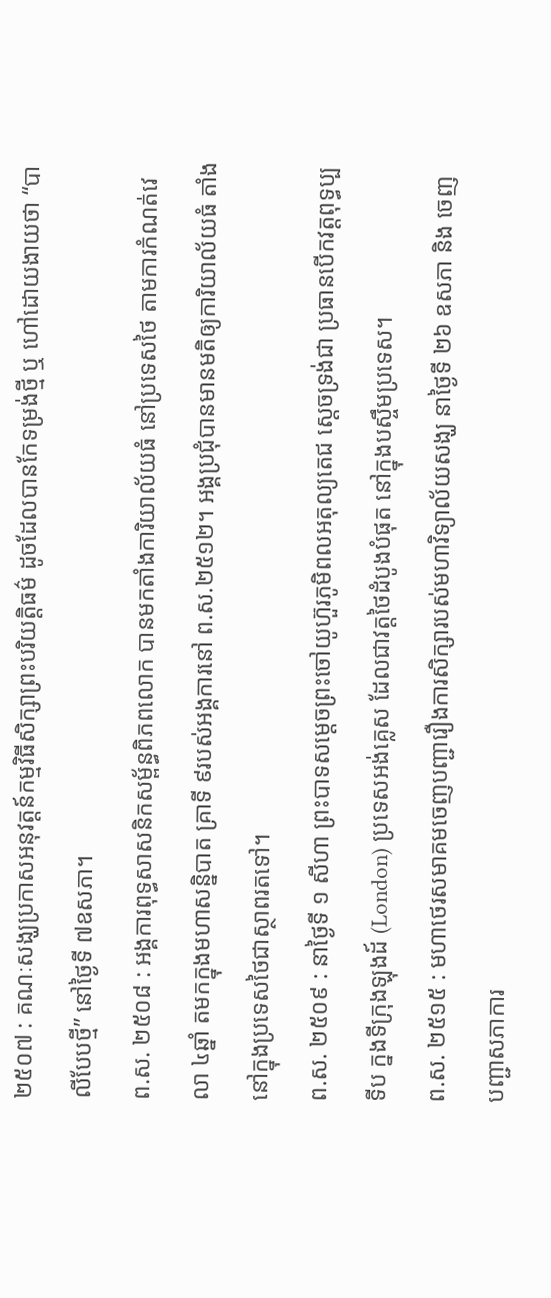២៥០៧ : គណៈសង្ឃប្រកាសអនុវត្តន៍កម្មវិធីសិក្សាព្រះបរិយត្តិធម៌ ដូចដែលបានកែទម្រង់ថ្មី ឬ ហៅដោយងាយថា “បាលីបែបថ្មី” នៅថ្ងៃទី ៧ឧសភា។
ព.ស. ២៥០៨ : អង្គការពុទ្ធសាសនិកសម្ព័ន្ធពិភពលោក បានមកតាំងការិយាល័យធំ នៅប្រទេសថៃ តាមការកំណត់វេលា ៤ឆ្នាំ តមកក្នុងមហាសន្និបាត គ្រាទី ៩របស់អង្គការនៅ ព.ស.២៥១២។ អង្គប្រជុំបានមានមតិឲ្យការិយាល័យធំ តាំងនៅក្នុងប្រទេសថៃជាស្ថាពរតទៅ។
ព.ស. ២៥០៩ : នាថ្ងៃទី ១ សីហា ព្រះបាទសម្តេចព្រះចៅយូហ៊ួរភូមិពលអតុល្យតេជ ស្តេចទ្រង់ជា ប្រធានបើកវត្តពុទ្ធប្បទីប ក្នងទីក្រុងឡុងដ៍ (London) ប្រទេសអង់គ្លេស ដែលជាវត្តថៃដំបូងបំផុត នៅក្នុងបស្ចឹមប្រទេស។
ព.ស. ២៥១៥ : មហាថេរសមាគមចេញបញ្ជារឿងការសិក្សារបស់មហាវិទ្យាល័យសង្ឃ នាថ្ងៃទី ២៦ ឧសភា និង ចេញបញ្ជាសភាការ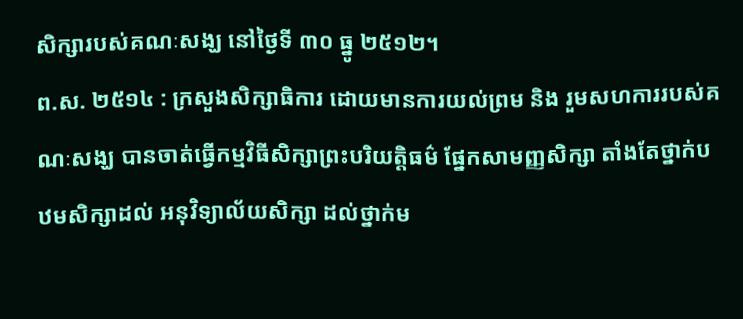សិក្សារបស់គណៈសង្ឃ នៅថ្ងៃទី ៣០ ធ្នូ ២៥១២។
ព.ស. ២៥១៤ : ក្រសួងសិក្សាធិការ ដោយមានការយល់ព្រម និង រួមសហការរបស់គណៈសង្ឃ បានចាត់ធ្វើកម្មវិធីសិក្សាព្រះបរិយត្តិធម៌ ផ្នែកសាមញ្ញសិក្សា តាំងតែថ្នាក់បឋមសិក្សាដល់ អនុវិទ្យាល័យសិក្សា ដល់ថ្នាក់ម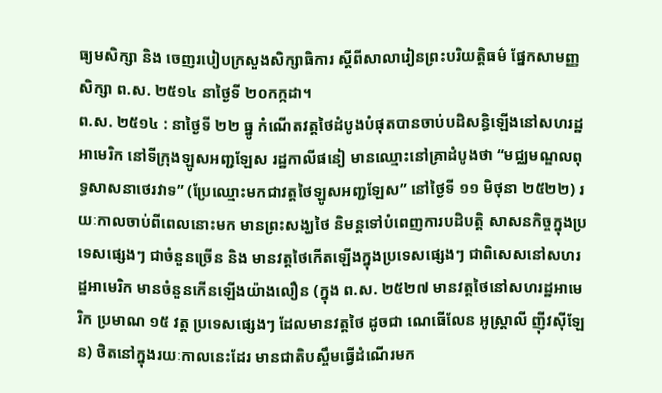ធ្យមសិក្សា និង ចេញរបៀបក្រសួងសិក្សាធិការ ស្តីពីសាលារៀនព្រះបរិយត្តិធម៌ ផ្នែកសាមញ្ញសិក្សា ព.ស. ២៥១៤ នាថ្ងៃទី ២០កក្កដា។
ព.ស. ២៥១៤ : នាថ្ងៃទី ២២ ធ្នូ កំណើតវត្តថៃដំបូងបំផុតបានចាប់បដិសន្ធិឡើងនៅសហរដ្ឋអាមេរិក នៅទីក្រុងឡូសអញ្ជឡែស រដ្ឋកាលីផនៀ មានឈ្មោះនៅគ្រាដំបូងថា “មជ្ឈមណ្ឌលពុទ្ធសាសនាថេរវាទ” (ប្រែឈ្មោះមកជាវត្តថៃឡូសអញ្ជឡែស” នៅថ្ងៃទី ១១ មិថុនា ២៥២២) រយៈកាលចាប់ពីពេលនោះមក មានព្រះសង្ឃថៃ និមន្តទៅបំពេញការបដិបត្តិ សាសនកិច្ចក្នុងប្រទេសផ្សេងៗ ជាចំនួនច្រើន និង មានវត្តថៃកើតឡើងក្នុងប្រទេសផ្សេងៗ ជាពិសេសនៅសហរដ្ឋអាមេរិក មានចំនួនកើនឡើងយ៉ាងលឿន (ក្នុង ព.ស. ២៥២៧ មានវត្តថៃនៅសហរដ្ឋអាមេរិក ប្រមាណ ១៥ វត្ត ប្រទេសផ្សេងៗ ដែលមានវត្តថៃ ដូចជា ណេធើលែន អូស្រ្តាលី ញ៉ីវស៊ីឡែន) ថិតនៅក្នុងរយៈកាលនេះដែរ មានជាតិបស្ចឹមធ្វើដំណើរមក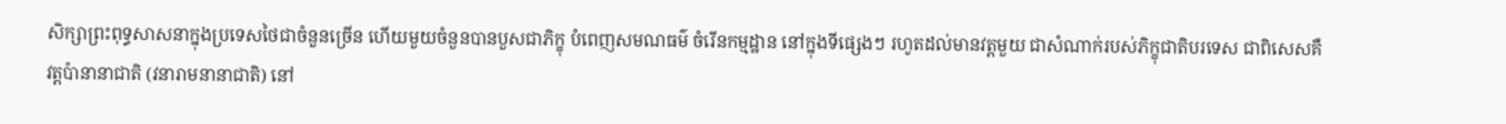សិក្សាព្រះពុទ្ធសាសនាក្នុងប្រទេសថៃជាចំនួនច្រើន ហើយមួយចំនួនបានបួសជាភិក្ខុ បំពេញសមណធម៌ ចំរើនកម្មដ្ឋាន នៅក្នុងទីផ្សេងៗ រហូតដល់មានវត្តមួយ ជាសំណាក់របស់ភិក្ខុជាតិបរទេស ជាពិសេសគឺ វត្តប៉ានានាជាតិ (វនារាមនានាជាតិ) នៅ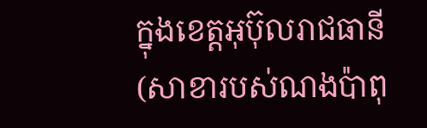ក្នុងខេត្តអុប៊ុលរាជធានី (សាខារបស់ណងប៉ាពុ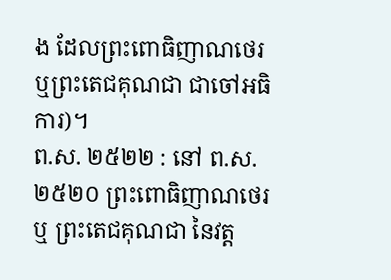ង ដែលព្រះពោធិញាណថេរ ឬព្រះតេជគុណជា ជាចៅអធិការ)។
ព.ស. ២៥២២ : នៅ ព.ស. ២៥២០ ព្រះពោធិញាណថេរ ឬ ព្រះតេជគុណជា នៃវត្ត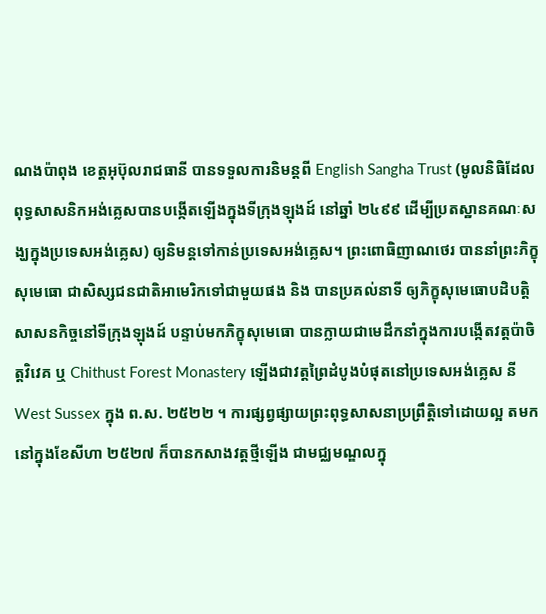ណងប៉ាពុង ខេត្តអុប៊ុលរាជធានី បានទទួលការនិមន្តពី English Sangha Trust (មូលនិធិដែលពុទ្ធសាសនិកអង់គ្លេសបានបង្កើតឡើងក្នុងទីក្រុងឡុងដ៍ នៅឆ្នាំ ២៤៩៩ ដើម្បីប្រតស្ឋានគណៈសង្ឃក្នុងប្រទេសអង់គ្លេស) ឲ្យនិមន្តទៅកាន់ប្រទេសអង់គ្លេស។ ព្រះពោធិញាណថេរ បាននាំព្រះភិក្ខុសុមេធោ ជាសិស្សជនជាតិអាមេរិកទៅជាមួយផង និង បានប្រគល់នាទី ឲ្យភិក្ខុសុមេធោបដិបត្តិសាសនកិច្ចនៅទីក្រុងឡុងដ៍ បន្ទាប់មកភិក្ខុសុមេធោ បានក្លាយជាមេដឹកនាំក្នុងការបង្កើតវត្តប៉ាចិត្តវិវេគ ឬ Chithust Forest Monastery ឡើងជាវត្តព្រៃដំបូងបំផុតនៅប្រទេសអង់គ្លេស នី West Sussex ក្នុង ព.ស. ២៥២២ ។ ការផ្សព្វផ្សាយព្រះពុទ្ធសាសនាប្រព្រឹត្តិទៅដោយល្អ តមកនៅក្នុងខែសីហា ២៥២៧ ក៏បានកសាងវត្តថ្មីឡើង ជាមជ្ឈមណ្ឌលក្នុ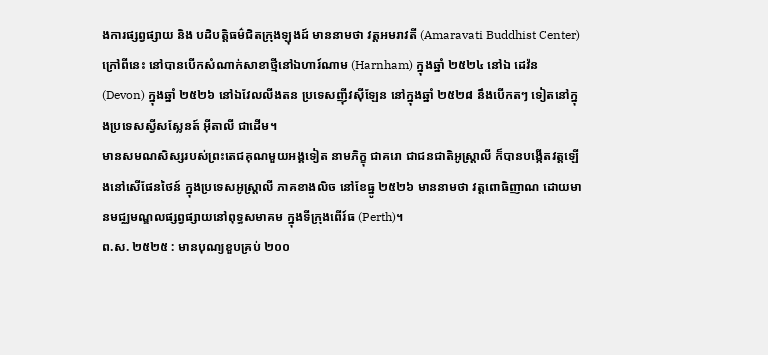ងការផ្សព្វផ្សាយ និង បដិបត្តិធម៌ជិតក្រុងឡុងដ៍ មាននាមថា វត្តអមរាវតី (Amaravati Buddhist Center) ក្រៅពីនេះ នៅបានបើកសំណាក់សាខាថ្មីនៅឯហារ៍ណាម (Harnham) ក្នុងឆ្នាំ ២៥២៤ នៅឯ ដេវ៉ន (Devon) ក្នុងឆ្នាំ ២៥២៦ នៅឯវែលលីងតន ប្រទេសញ៉ីវស៊ីឡែន នៅក្នុងឆ្នាំ ២៥២៨ នឹងបើកតៗ ទៀតនៅក្នុងប្រទេសស្វីសស្លែនត៍ អ៊ីតាលី ជាដើម។
មានសមណសិស្សរបស់ព្រះតេជគុណមួយអង្គទៀត នាមភិក្ខុ ជាគរោ ជាជនជាតិអូស្ត្រាលី ក៏បានបង្កើតវត្តឡើងនៅសើផែនថៃន៍ ក្នុងប្រទេសអូស្រ្តាលី ភាគខាងលិច នៅខែធ្នូ ២៥២៦ មាននាមថា វត្តពោធិញាណ ដោយមានមជ្ឈមណ្ឌលផ្សព្វផ្សាយនៅពុទ្ធសមាគម ក្នុងទីក្រុងពើរ៍ធ (Perth)។
ព.ស. ២៥២៥ : មានបុណ្យខួបគ្រប់ ២០០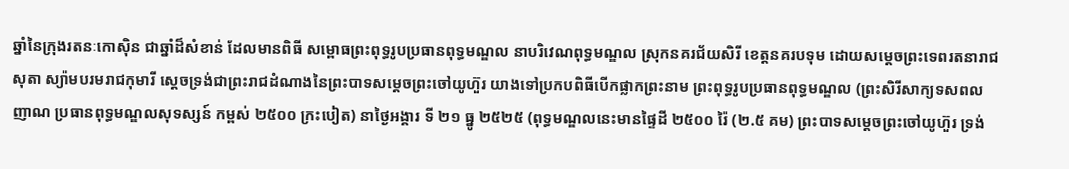ឆ្នាំនៃក្រុងរតនៈកោស៊ិន ជាឆ្នាំដ៏សំខាន់ ដែលមានពិធី សម្ពោធព្រះពុទ្ធរូបប្រធានពុទ្ធមណ្ឌល នាបរិវេណពុទ្ធមណ្ឌល ស្រុកនគរជ័យសិរី ខេត្តនគរបទុម ដោយសម្តេចព្រះទេពរតនារាជសុតា ស្យ៉ាមបរមរាជកុមារី ស្តេចទ្រង់ជាព្រះរាជដំណាងនៃព្រះបាទសម្តេចព្រះចៅយូហ៊ួរ យាងទៅប្រកបពិធីបើកផ្លាកព្រះនាម ព្រះពុទ្ធរូបប្រធានពុទ្ធមណ្ឌល (ព្រះសិរីសាក្យទសពលញាណ ប្រធានពុទ្ធមណ្ឌលសុទស្សន៍ កម្ពស់ ២៥០០ ក្រះបៀត) នាថ្ងៃអង្គារ ទី ២១ ធ្នូ ២៥២៥ (ពុទ្ធមណ្ឌលនេះមានផ្ទៃដី ២៥០០ រ៉ៃ (២.៥ គម) ព្រះបាទសម្តេចព្រះចៅយូហ៊ួរ ទ្រង់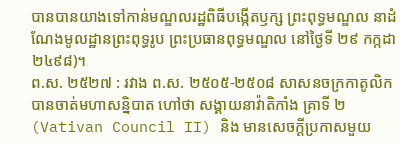បានបានយាងទៅកាន់មណ្ឌលរដ្ឋពិធីបង្កើតឫក្ស ព្រះពុទ្ធមណ្ឌល នាដំណែងមូលដ្ឋានព្រះពុទ្ធរូប ព្រះប្រធានពុទ្ធមណ្ឌល នៅថ្ងៃទី ២៩ កក្កដា ២៤៩៨)។
ព.ស. ២៥២៧ : រវាង ព.ស. ២៥០៥-២៥០៨ សាសនចក្រកាតូលិកបានចាត់មហាសន្និបាត ហៅថា សង្គាយនាវ៉ាតិកាំង គ្រាទី ២ (Vativan Council II) និង មានសេចក្តីប្រកាសមួយ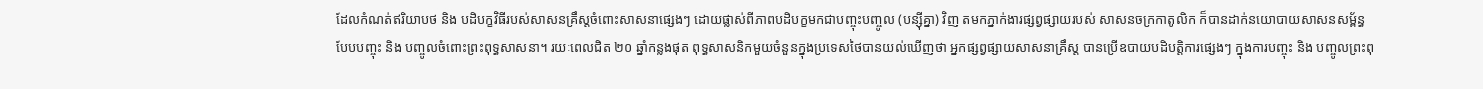ដែលកំណត់ឥរិយាបថ និង បដិបក្ខវិធីរបស់សាសនគ្រឹស្តចំពោះសាសនាផ្សេងៗ ដោយផ្លាស់ពីភាពបដិបក្ខមកជាបញ្ចុះបញ្ចូល (បន្ស៊ីគ្នា) វិញ តមកភ្នាក់ងារផ្សព្វផ្សាយរបស់ សាសនចក្រកាតូលិក ក៏បានដាក់នយោបាយសាសនសម្ព័ន្ធ បែបបញ្ចុះ និង បញ្ចូលចំពោះព្រះពុទ្ធសាសនា។ រយៈពេលជិត ២០ ឆ្នាំកន្លងផុត ពុទ្ធសាសនិកមួយចំនួនក្នុងប្រទេសថៃបានយល់ឃើញថា អ្នកផ្សព្វផ្សាយសាសនាគ្រឹស្ត បានប្រើឧបាយបដិបត្តិការផ្សេងៗ ក្នុងការបញ្ចុះ និង បញ្ចូលព្រះពុ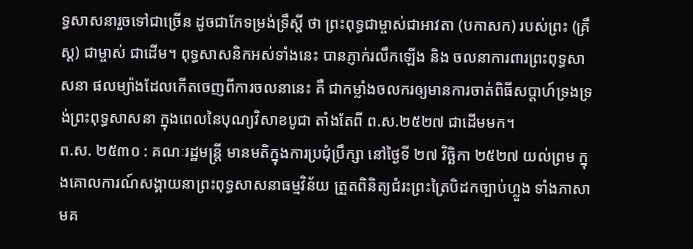ទ្ធសាសនារួចទៅជាច្រើន ដូចជាកែទម្រង់ទ្រឹស្តី ថា ព្រះពុទ្ធជាម្ចាស់ជាអាវតា (បកាសក) របស់ព្រះ (គ្រឹស្ត) ជាម្ចាស់ ជាដើម។ ពុទ្ធសាសនិកអស់ទាំងនេះ បានភ្ញាក់រលឹកឡើង និង ចលនាការពារព្រះពុទ្ធសាសនា ផលម្យ៉ាងដែលកើតចេញពីការចលនានេះ គឺ ជាកម្លាំងចលករឲ្យមានការចាត់ពិធីសប្តាហ៍ទ្រងទ្រង់ព្រះពុទ្ធសាសនា ក្នុងពេលនៃបុណ្យវិសាខបូជា តាំងតែពី ព.ស.២៥២៧ ជាដើមមក។
ព.ស. ២៥៣០ : គណៈរដ្ឋមន្រ្តី មានមតិក្នុងការប្រជុំប្រឹក្សា នៅថ្ងៃទី ២៧ វិច្ឆិកា ២៥២៧ យល់ព្រម ក្នុងគោលការណ៍សង្គាយនាព្រះពុទ្ធសាសនាធម្មវិន័យ ត្រួតពិនិត្យជំរះព្រះត្រៃបិដកច្បាប់ហ្លួង ទាំងភាសាមគ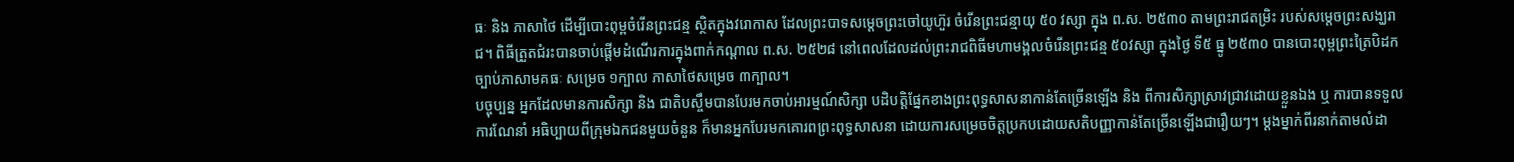ធៈ និង ភាសាថៃ ដើម្បីបោះពុម្ពចំរើនព្រះជន្ម ស្ថិតក្នុងវរោកាស ដែលព្រះបាទសម្តេចព្រះចៅយូហ៊ួរ ចំរើនព្រះជន្មាយុ ៥០ វស្សា ក្នុង ព.ស. ២៥៣០ តាមព្រះរាជតម្រិះ របស់សម្តេចព្រះសង្ឃរាជ។ ពិធីត្រួតជំរះបានចាប់ផ្តើមដំណើរការក្នុងពាក់កណ្តាល ព.ស. ២៥២៨ នៅពេលដែលដល់ព្រះរាជពិធីមហាមង្គលចំរើនព្រះជន្ម ៥០វស្សា ក្នុងថ្ងៃ ទី៥ ធ្នូ ២៥៣០ បានបោះពុម្ពព្រះត្រៃបិដក ច្បាប់ភាសាមគធៈ សម្រេច ១ក្បាល ភាសាថៃសម្រេច ៣ក្បាល។
បច្ចុប្បន្ន អ្នកដែលមានការសិក្សា និង ជាតិបស្ចឹមបានបែរមកចាប់អារម្មណ៍សិក្សា បដិបត្តិផ្នែកខាងព្រះពុទ្ធសាសនាកាន់តែច្រើនឡើង និង ពីការសិក្សាស្រាវជ្រាវដោយខ្លួនឯង ឬ ការបានទទួលការណែនាំ អធិប្បាយពីក្រុមឯកជនមួយចំនួន ក៏មានអ្នកបែរមកគោរពព្រះពុទ្ធសាសនា ដោយការសម្រេចចិត្តប្រកបដោយសតិបញ្ញាកាន់តែច្រើនឡើងជារឿយៗ។ ម្តងម្នាក់ពីរនាក់តាមលំដា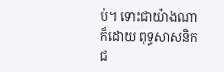ប់។ ទោះជាយ៉ាងណាក៏ដោយ ពុទ្ធសាសនិកជ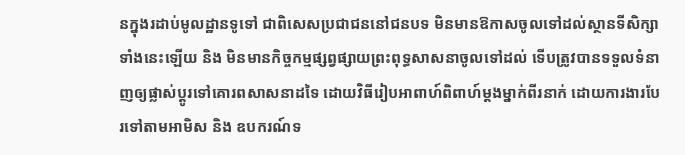នក្នុងរដាប់មូលដ្ឋានទូទៅ ជាពិសេសប្រជាជននៅជនបទ មិនមានឱកាសចូលទៅដល់ស្ថានទីសិក្សាទាំងនេះឡើយ និង មិនមានកិច្ចកម្មផ្សព្វផ្សាយព្រះពុទ្ធសាសនាចូលទៅដល់ ទើបត្រូវបានទទួលទំនាញឲ្យផ្លាស់ប្តូរទៅគោរពសាសនាដទៃ ដោយវិធីរៀបអាពាហ៍ពិពាហ៍ម្តងម្នាក់ពីរនាក់ ដោយការងារបែរទៅតាមអាមិស និង ឧបករណ៍ទ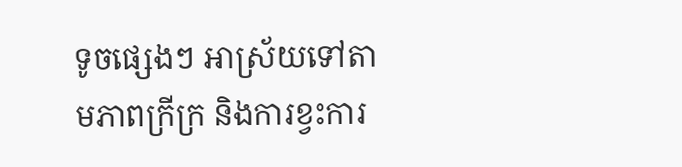ទូចផ្សេងៗ អាស្រ័យទៅតាមភាពក្រីក្រ និងការខ្វះការ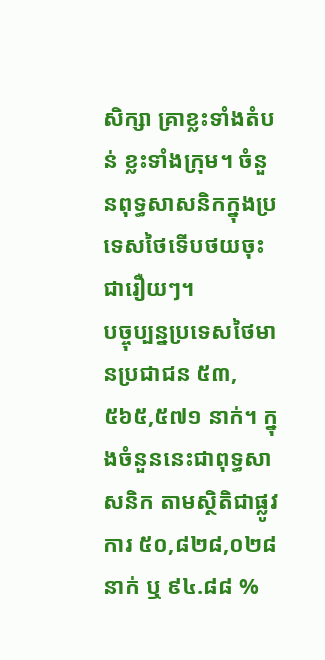សិក្សា គ្រាខ្លះទាំងតំបន់ ខ្លះទាំងក្រុម។ ចំនួនពុទ្ធសាសនិកក្នុងប្រទេសថៃទើបថយចុះជារឿយៗ។
បច្ចុប្បន្នប្រទេសថៃមានប្រជាជន ៥៣,៥៦៥,៥៧១ នាក់។ ក្នុងចំនួននេះជាពុទ្ធសាសនិក តាមស្ថិតិជាផ្លូវការ ៥០,៨២៨,០២៨ នាក់ ឬ ៩៤.៨៨ %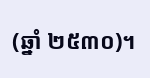(ឆ្នាំ ២៥៣០)។